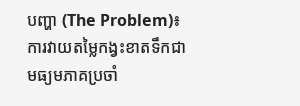បញ្ហា (The Problem)៖ ការវាយតម្លៃកង្វះខាតទឹកជាមធ្យមភាគប្រចាំ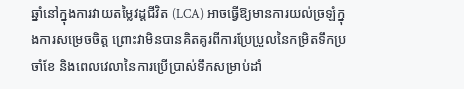ឆ្នាំនៅក្នុងការវាយតម្លៃវដ្តជីវិត (LCA) អាចធ្វើឱ្យមានការយល់ច្រឡំក្នុងការសម្រេចចិត្ត ព្រោះវាមិនបានគិតគូរពីការប្រែប្រួលនៃកម្រិតទឹកប្រចាំខែ និងពេលវេលានៃការប្រើប្រាស់ទឹកសម្រាប់ដាំ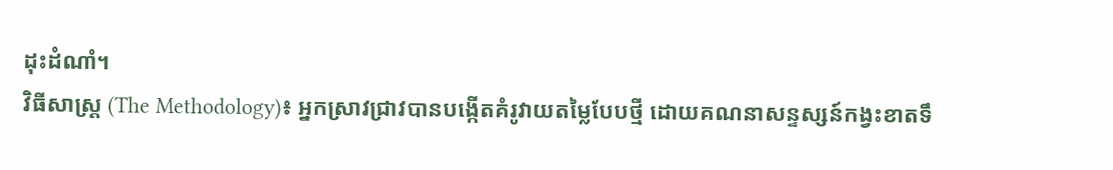ដុះដំណាំ។
វិធីសាស្ត្រ (The Methodology)៖ អ្នកស្រាវជ្រាវបានបង្កើតគំរូវាយតម្លៃបែបថ្មី ដោយគណនាសន្ទស្សន៍កង្វះខាតទឹ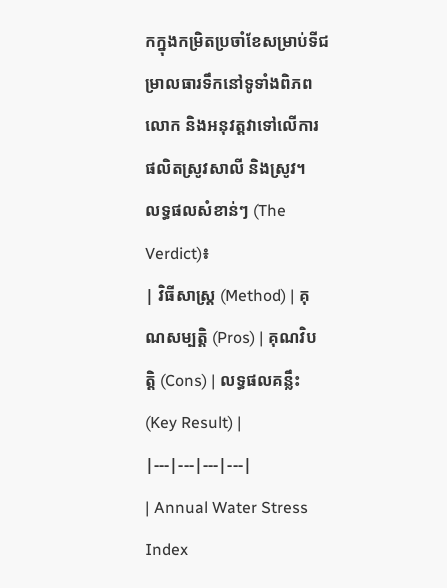កក្នុងកម្រិតប្រចាំខែសម្រាប់ទីជម្រាលធារទឹកនៅទូទាំងពិភពលោក និងអនុវត្តវាទៅលើការផលិតស្រូវសាលី និងស្រូវ។
លទ្ធផលសំខាន់ៗ (The Verdict)៖
| វិធីសាស្ត្រ (Method) | គុណសម្បត្តិ (Pros) | គុណវិបត្តិ (Cons) | លទ្ធផលគន្លឹះ (Key Result) |
|---|---|---|---|
| Annual Water Stress Index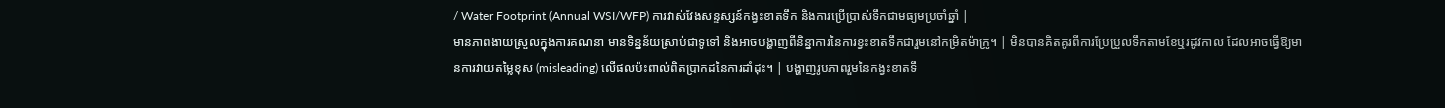/ Water Footprint (Annual WSI/WFP) ការវាស់វែងសន្ទស្សន៍កង្វះខាតទឹក និងការប្រើប្រាស់ទឹកជាមធ្យមប្រចាំឆ្នាំ |
មានភាពងាយស្រួលក្នុងការគណនា មានទិន្នន័យស្រាប់ជាទូទៅ និងអាចបង្ហាញពីនិន្នាការនៃការខ្វះខាតទឹកជារួមនៅកម្រិតម៉ាក្រូ។ | មិនបានគិតគូរពីការប្រែប្រួលទឹកតាមខែឬរដូវកាល ដែលអាចធ្វើឱ្យមានការវាយតម្លៃខុស (misleading) លើផលប៉ះពាល់ពិតប្រាកដនៃការដាំដុះ។ | បង្ហាញរូបភាពរួមនៃកង្វះខាតទឹ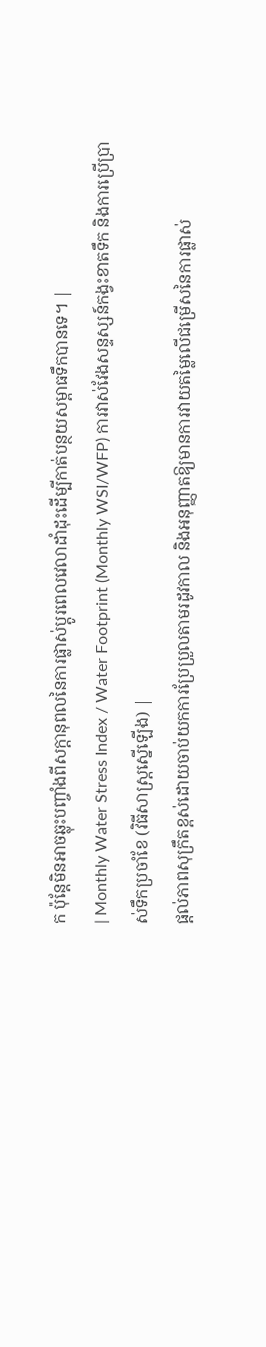ក ប៉ុន្តែមិនអាចឆ្លុះបញ្ចាំងពីសក្តានុពលនៃការផ្លាស់ប្តូរពេលវេលាដាំដុះដើម្បីកាត់បន្ថយសម្ពាធទឹកបានទេ។ |
| Monthly Water Stress Index / Water Footprint (Monthly WSI/WFP) ការវាស់វែងសន្ទស្សន៍កង្វះខាតទឹក និងការប្រើប្រាស់ទឹកប្រចាំខែ (វិធីសាស្ត្រស្នើឡើង) |
ផ្តល់ភាពសុក្រឹតខ្ពស់ដោយចាប់យកការប្រែប្រួលតាមរដូវកាល និងអនុញ្ញាតឱ្យមានការវាយតម្លៃលើជម្រើសនៃការផ្លាស់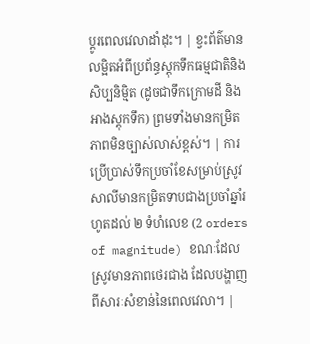ប្តូរពេលវេលាដាំដុះ។ | ខ្វះព័ត៌មានលម្អិតអំពីប្រព័ន្ធស្តុកទឹកធម្មជាតិនិងសិប្បនិម្មិត (ដូចជាទឹកក្រោមដី និងអាងស្តុកទឹក) ព្រមទាំងមានកម្រិតភាពមិនច្បាស់លាស់ខ្ពស់។ | ការប្រើប្រាស់ទឹកប្រចាំខែសម្រាប់ស្រូវសាលីមានកម្រិតទាបជាងប្រចាំឆ្នាំរហូតដល់ ២ ទំហំលេខ (2 orders of magnitude) ខណៈដែលស្រូវមានភាពថេរជាង ដែលបង្ហាញពីសារៈសំខាន់នៃពេលវេលា។ |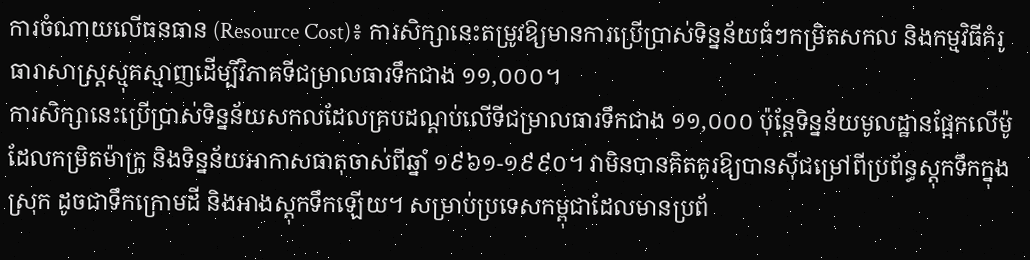ការចំណាយលើធនធាន (Resource Cost)៖ ការសិក្សានេះតម្រូវឱ្យមានការប្រើប្រាស់ទិន្នន័យធំៗកម្រិតសកល និងកម្មវិធីគំរូធារាសាស្ត្រស្មុគស្មាញដើម្បីវិភាគទីជម្រាលធារទឹកជាង ១១,០០០។
ការសិក្សានេះប្រើប្រាស់ទិន្នន័យសកលដែលគ្របដណ្តប់លើទីជម្រាលធារទឹកជាង ១១,០០០ ប៉ុន្តែទិន្នន័យមូលដ្ឋានផ្អែកលើម៉ូដែលកម្រិតម៉ាក្រូ និងទិន្នន័យអាកាសធាតុចាស់ពីឆ្នាំ ១៩៦១-១៩៩០។ វាមិនបានគិតគូរឱ្យបានស៊ីជម្រៅពីប្រព័ន្ធស្តុកទឹកក្នុងស្រុក ដូចជាទឹកក្រោមដី និងអាងស្តុកទឹកឡើយ។ សម្រាប់ប្រទេសកម្ពុជាដែលមានប្រព័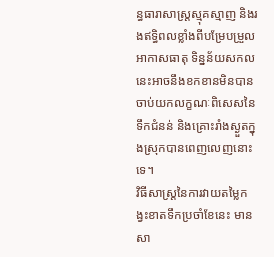ន្ធធារាសាស្ត្រស្មុគស្មាញ និងរងឥទ្ធិពលខ្លាំងពីបម្រែបម្រួលអាកាសធាតុ ទិន្នន័យសកលនេះអាចនឹងខកខានមិនបានចាប់យកលក្ខណៈពិសេសនៃទឹកជំនន់ និងគ្រោះរាំងស្ងួតក្នុងស្រុកបានពេញលេញនោះទេ។
វិធីសាស្ត្រនៃការវាយតម្លៃកង្វះខាតទឹកប្រចាំខែនេះ មានសា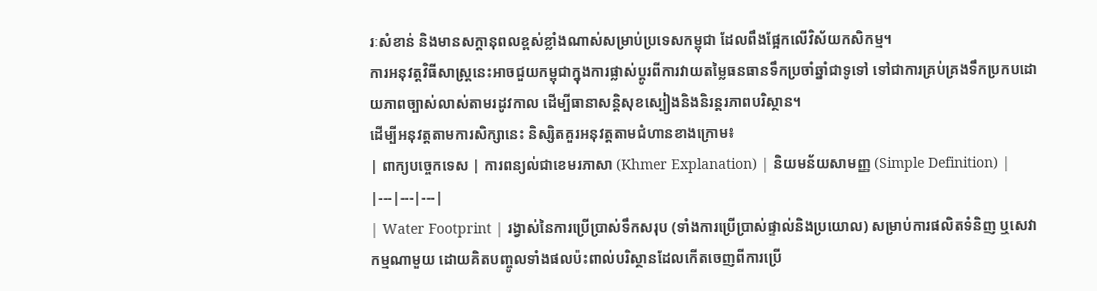រៈសំខាន់ និងមានសក្តានុពលខ្ពស់ខ្លាំងណាស់សម្រាប់ប្រទេសកម្ពុជា ដែលពឹងផ្អែកលើវិស័យកសិកម្ម។
ការអនុវត្តវិធីសាស្ត្រនេះអាចជួយកម្ពុជាក្នុងការផ្លាស់ប្តូរពីការវាយតម្លៃធនធានទឹកប្រចាំឆ្នាំជាទូទៅ ទៅជាការគ្រប់គ្រងទឹកប្រកបដោយភាពច្បាស់លាស់តាមរដូវកាល ដើម្បីធានាសន្តិសុខស្បៀងនិងនិរន្តរភាពបរិស្ថាន។
ដើម្បីអនុវត្តតាមការសិក្សានេះ និស្សិតគួរអនុវត្តតាមជំហានខាងក្រោម៖
| ពាក្យបច្ចេកទេស | ការពន្យល់ជាខេមរភាសា (Khmer Explanation) | និយមន័យសាមញ្ញ (Simple Definition) |
|---|---|---|
| Water Footprint | រង្វាស់នៃការប្រើប្រាស់ទឹកសរុប (ទាំងការប្រើប្រាស់ផ្ទាល់និងប្រយោល) សម្រាប់ការផលិតទំនិញ ឬសេវាកម្មណាមួយ ដោយគិតបញ្ចូលទាំងផលប៉ះពាល់បរិស្ថានដែលកើតចេញពីការប្រើ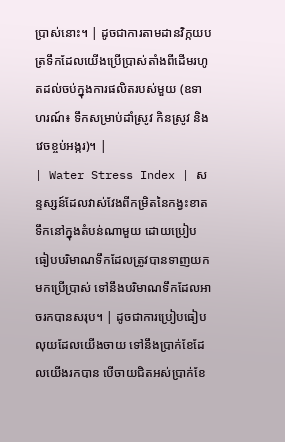ប្រាស់នោះ។ | ដូចជាការតាមដានវិក្កយបត្រទឹកដែលយើងប្រើប្រាស់តាំងពីដើមរហូតដល់ចប់ក្នុងការផលិតរបស់មួយ (ឧទាហរណ៍៖ ទឹកសម្រាប់ដាំស្រូវ កិនស្រូវ និងវេចខ្ចប់អង្ករ)។ |
| Water Stress Index | សន្ទស្សន៍ដែលវាស់វែងពីកម្រិតនៃកង្វះខាតទឹកនៅក្នុងតំបន់ណាមួយ ដោយប្រៀបធៀបបរិមាណទឹកដែលត្រូវបានទាញយកមកប្រើប្រាស់ ទៅនឹងបរិមាណទឹកដែលអាចរកបានសរុប។ | ដូចជាការប្រៀបធៀបលុយដែលយើងចាយ ទៅនឹងប្រាក់ខែដែលយើងរកបាន បើចាយជិតអស់ប្រាក់ខែ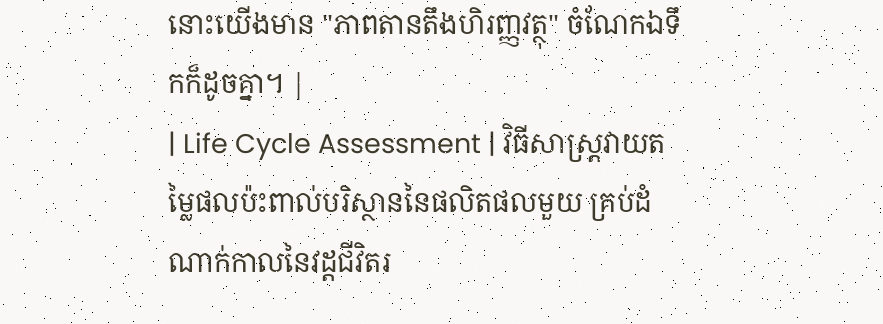នោះយើងមាន "ភាពតានតឹងហិរញ្ញវត្ថុ" ចំណែកឯទឹកក៏ដូចគ្នា។ |
| Life Cycle Assessment | វិធីសាស្ត្រវាយតម្លៃផលប៉ះពាល់បរិស្ថាននៃផលិតផលមួយ គ្រប់ដំណាក់កាលនៃវដ្តជីវិតរ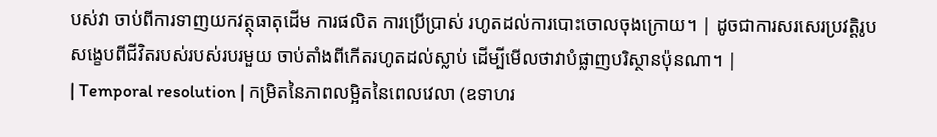បស់វា ចាប់ពីការទាញយកវត្ថុធាតុដើម ការផលិត ការប្រើប្រាស់ រហូតដល់ការបោះចោលចុងក្រោយ។ | ដូចជាការសរសេរប្រវត្តិរូបសង្ខេបពីជីវិតរបស់របស់របរមួយ ចាប់តាំងពីកើតរហូតដល់ស្លាប់ ដើម្បីមើលថាវាបំផ្លាញបរិស្ថានប៉ុនណា។ |
| Temporal resolution | កម្រិតនៃភាពលម្អិតនៃពេលវេលា (ឧទាហរ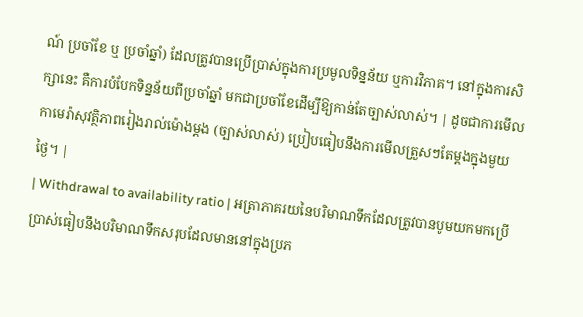ណ៍ ប្រចាំខែ ឬ ប្រចាំឆ្នាំ) ដែលត្រូវបានប្រើប្រាស់ក្នុងការប្រមូលទិន្នន័យ ឬការវិភាគ។ នៅក្នុងការសិក្សានេះ គឺការបំបែកទិន្នន័យពីប្រចាំឆ្នាំ មកជាប្រចាំខែដើម្បីឱ្យកាន់តែច្បាស់លាស់។ | ដូចជាការមើលកាមេរ៉ាសុវត្ថិភាពរៀងរាល់ម៉ោងម្តង (ច្បាស់លាស់) ប្រៀបធៀបនឹងការមើលត្រួសៗតែម្តងក្នុងមួយថ្ងៃ។ |
| Withdrawal to availability ratio | អត្រាភាគរយនៃបរិមាណទឹកដែលត្រូវបានបូមយកមកប្រើប្រាស់ធៀបនឹងបរិមាណទឹកសរុបដែលមាននៅក្នុងប្រភ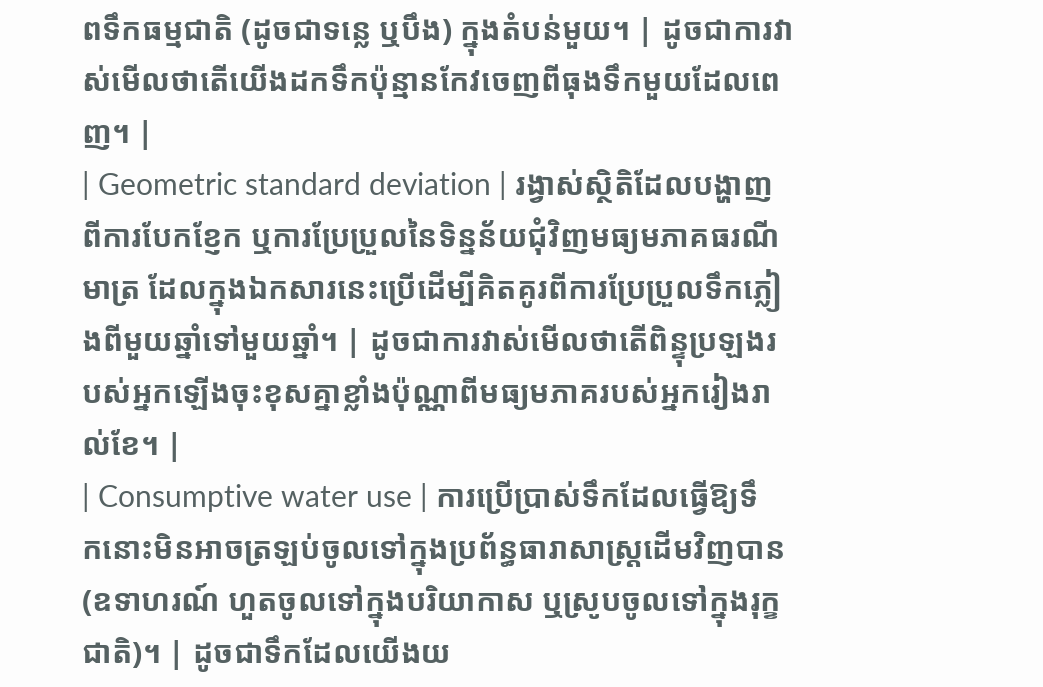ពទឹកធម្មជាតិ (ដូចជាទន្លេ ឬបឹង) ក្នុងតំបន់មួយ។ | ដូចជាការវាស់មើលថាតើយើងដកទឹកប៉ុន្មានកែវចេញពីធុងទឹកមួយដែលពេញ។ |
| Geometric standard deviation | រង្វាស់ស្ថិតិដែលបង្ហាញពីការបែកខ្ញែក ឬការប្រែប្រួលនៃទិន្នន័យជុំវិញមធ្យមភាគធរណីមាត្រ ដែលក្នុងឯកសារនេះប្រើដើម្បីគិតគូរពីការប្រែប្រួលទឹកភ្លៀងពីមួយឆ្នាំទៅមួយឆ្នាំ។ | ដូចជាការវាស់មើលថាតើពិន្ទុប្រឡងរបស់អ្នកឡើងចុះខុសគ្នាខ្លាំងប៉ុណ្ណាពីមធ្យមភាគរបស់អ្នករៀងរាល់ខែ។ |
| Consumptive water use | ការប្រើប្រាស់ទឹកដែលធ្វើឱ្យទឹកនោះមិនអាចត្រឡប់ចូលទៅក្នុងប្រព័ន្ធធារាសាស្ត្រដើមវិញបាន (ឧទាហរណ៍ ហួតចូលទៅក្នុងបរិយាកាស ឬស្រូបចូលទៅក្នុងរុក្ខជាតិ)។ | ដូចជាទឹកដែលយើងយ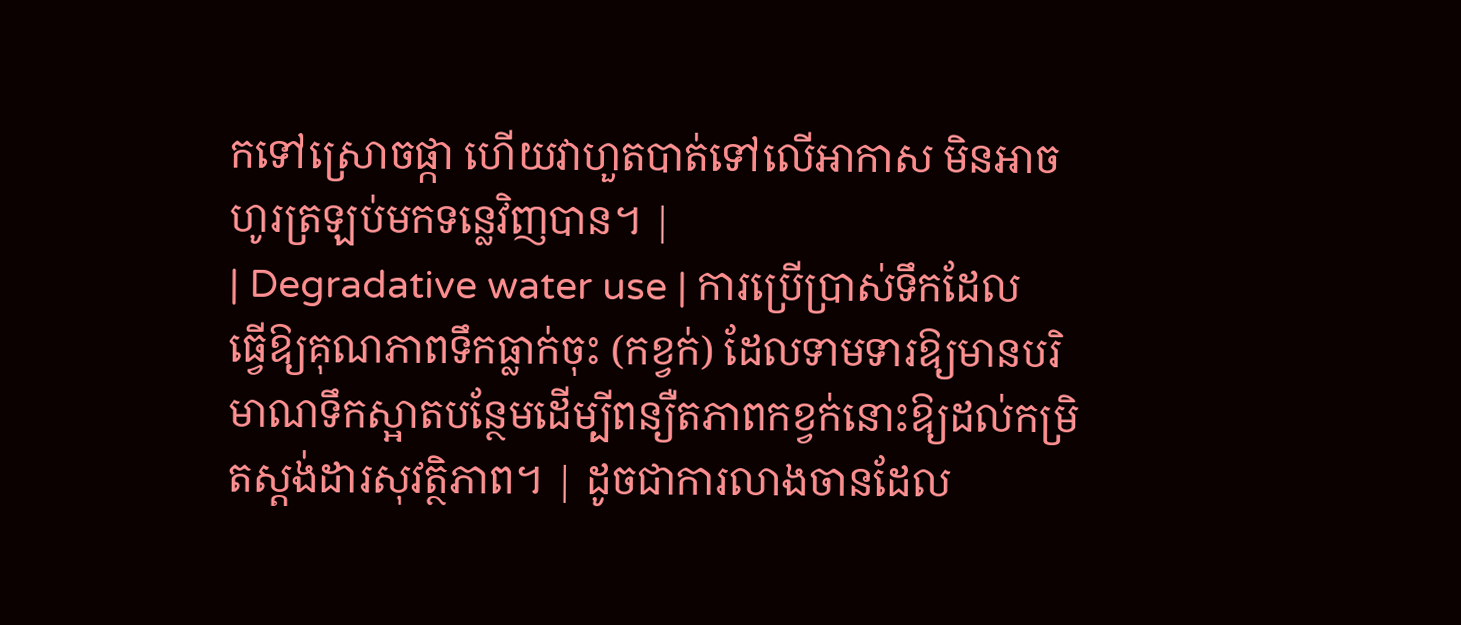កទៅស្រោចផ្កា ហើយវាហួតបាត់ទៅលើអាកាស មិនអាចហូរត្រឡប់មកទន្លេវិញបាន។ |
| Degradative water use | ការប្រើប្រាស់ទឹកដែលធ្វើឱ្យគុណភាពទឹកធ្លាក់ចុះ (កខ្វក់) ដែលទាមទារឱ្យមានបរិមាណទឹកស្អាតបន្ថែមដើម្បីពន្យឺតភាពកខ្វក់នោះឱ្យដល់កម្រិតស្តង់ដារសុវត្ថិភាព។ | ដូចជាការលាងចានដែល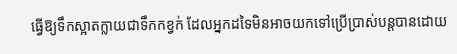ធ្វើឱ្យទឹកស្អាតក្លាយជាទឹកកខ្វក់ ដែលអ្នកដទៃមិនអាចយកទៅប្រើប្រាស់បន្តបានដោយ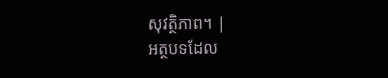សុវត្ថិភាព។ |
អត្ថបទដែល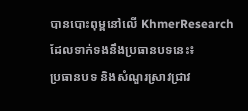បានបោះពុម្ពនៅលើ KhmerResearch ដែលទាក់ទងនឹងប្រធានបទនេះ៖
ប្រធានបទ និងសំណួរស្រាវជ្រាវ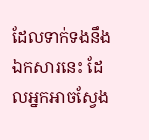ដែលទាក់ទងនឹងឯកសារនេះ ដែលអ្នកអាចស្វែង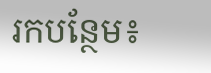រកបន្ថែម៖